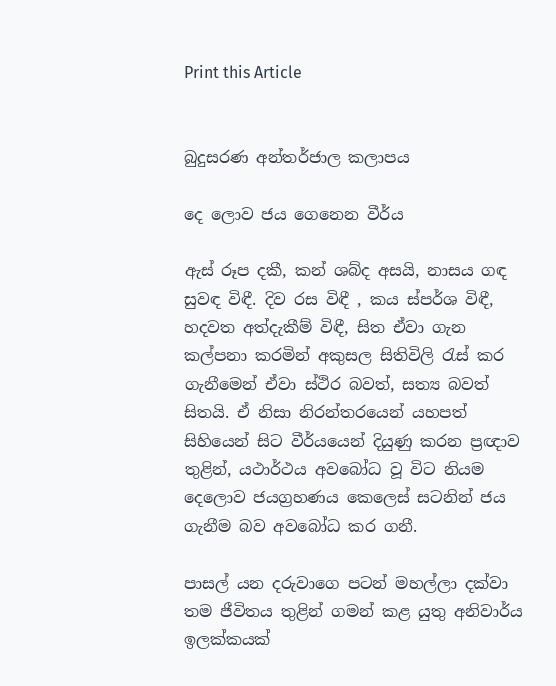Print this Article


බුදුසරණ අන්තර්ජාල කලාපය

දෙ ලොව ජය ගෙනෙන වීර්ය

ඇස් රූප දකී, කන් ශබ්ද අසයි, නාසය ගඳ සුවඳ විඳී. දිව රස විඳී , කය ස්පර්ශ විඳී, හදවත අත්දැකීම් විඳී, සිත ඒවා ගැන කල්පනා කරමින් අකුසල සිතිවිලි රැස් කර ගැනීමෙන් ඒවා ස්ථිර බවත්, සත්‍ය බවත් සිතයි. ඒ නිසා නිරන්තරයෙන් යහපත් සිහියෙන් සිට වීර්යයෙන් දියුණු කරන ප්‍රඥාව තුළින්, යථාර්ථය අවබෝධ වූ විට නියම දෙලොව ජයග්‍රහණය කෙලෙස් සටනින් ජය ගැනීම බව අවබෝධ කර ගනී.

පාසල් යන දරුවාගෙ පටන් මහල්ලා දක්වා තම ජීවිතය තුළින් ගමන් කළ යුතු අනිවාර්ය ඉලක්කයක්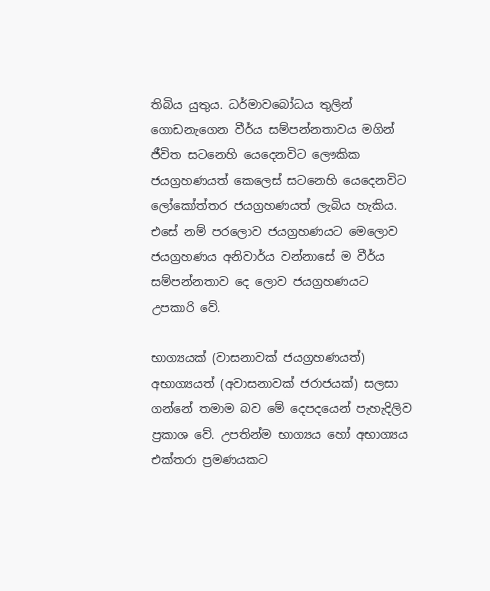තිබිය යුතුය. ධර්මාවබෝධය තුලින් ගොඩනැගෙන වීර්ය සම්පන්නතාවය මගින් ජීවිත සටනෙහි යෙදෙනවිට ලෞකික ජයග්‍රහණයත් කෙලෙස් සටනෙහි යෙදෙනවිට ලෝකෝත්තර ජයග්‍රහණයත් ලැබිය හැකිය. එසේ නම් පරලොව ජයග්‍රහණයට මෙලොව ජයග්‍රහණය අනිවාර්ය වන්නාසේ ම වීර්ය සම්පන්නතාව දෙ ලොව ජයග්‍රහණයට උපකාරි වේ.

භාග්‍යයක් (වාසනාවක් ජයග්‍රහණයත්) අභාග්‍යයත් (අවාසනාවක් ජරාජයක්) සලසා ගන්නේ තමාම බව මේ දෙපදයෙන් පැහැදිලිව ප්‍රකාශ වේ. උපතින්ම භාග්‍යය හෝ අභාග්‍යය එක්තරා ප්‍රමණයකට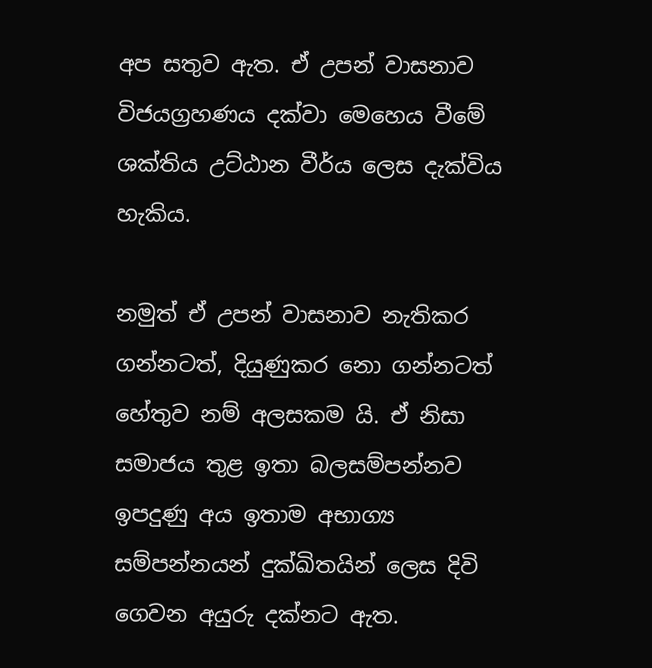අප සතුව ඇත. ඒ උපන් වාසනාව විජයග්‍රහණය දක්වා මෙහෙය වීමේ ශක්තිය උට්ඨාන වීර්ය ලෙස දැක්විය හැකිය.

නමුත් ඒ උපන් වාසනාව නැතිකර ගන්නටත්, දියුණුකර නො ගන්නටත් හේතුව නම් අලසකම යි. ඒ නිසා සමාජය තුළ ඉතා බලසම්පන්නව ඉපදුණු අය ඉතාම අභාග්‍ය සම්පන්නයන් දුක්ඛිතයින් ලෙස දිවි ගෙවන අයුරු දක්නට ඇත.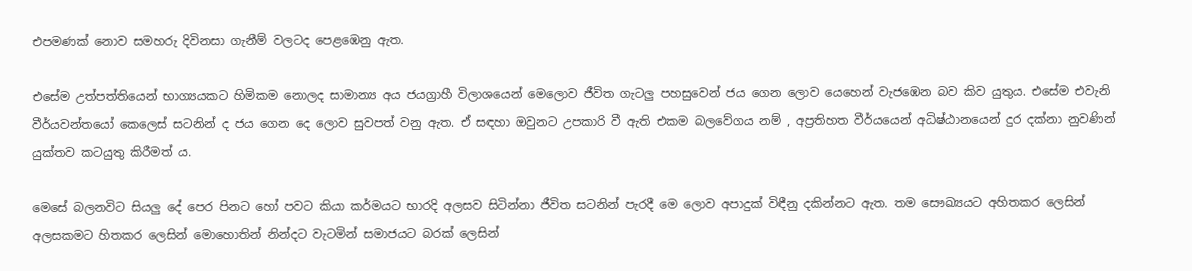එපමණක් නොව සමහරු දිවිනසා ගැනීම් වලටද පෙළඹෙනු ඇත.

එසේම උත්පත්තියෙන් භාග්‍යයකට හිමිකම නොලද සාමාන්‍ය අය ජයග්‍රාහී විලාශයෙන් මෙලොව ජීවිත ගැටලු පහසුවෙන් ජය ගෙන ලොව යෙහෙන් වැජඹෙන බව කිව යුතුය. එසේම එවැනි වීර්යවන්තයෝ කෙලෙස් සටනින් ද ජය ගෙන දෙ ලොව සුවපත් වනු ඇත. ඒ සඳහා ඔවුනට උපකාරි වී ඇති එකම බලවේගය නම් , අප්‍රතිහත වීර්යයෙන් අධිෂ්ඨානයෙන් දුර දක්නා නුවණින් යුක්තව කටයුතු කිරීමත් ය.

මෙසේ බලනවිට සියලු දේ පෙර පිනට හෝ පවට කියා කර්මයට භාරදි අලසව සිටින්නා ජීවිත සටනින් පැරදී මෙ ලොව අපාදුක් විඳීනු දකින්නට ඇත. තම සෞඛ්‍යයට අහිතකර ලෙසින් අලසකමට හිතකර ලෙසින් මොහොතින් නින්දට වැටමින් සමාජයට බරක් ලෙසින්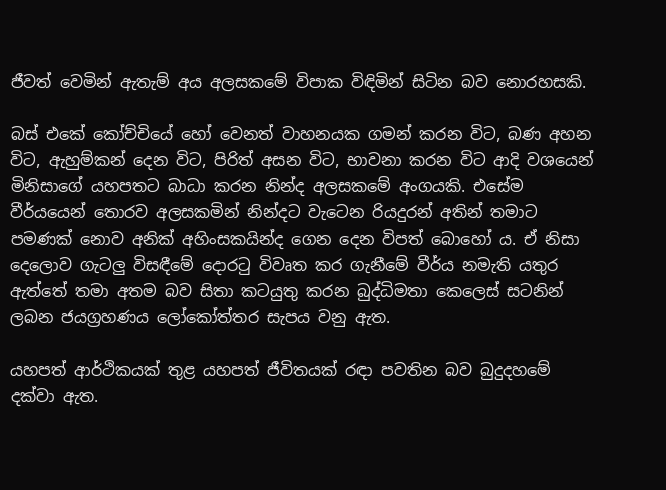ජීවත් වෙමින් ඇතැම් අය අලසකමේ විපාක විඳිමින් සිටින බව නොරහසකි.

බස් එකේ කෝච්චියේ හෝ වෙනත් වාහනයක ගමන් කරන විට, බණ අහන විට, ඇහුම්කන් දෙන විට, පිරිත් අසන විට, භාවනා කරන විට ආදි වශයෙන් මිනිසාගේ යහපතට බාධා කරන නින්ද අලසකමේ අංගයකි. එසේම වීර්යයෙන් තොරව අලසකමින් නින්දට වැටෙන රියදුරන් අතින් තමාට පමණක් නොව අනික් අහිංසකයින්ද ගෙන දෙන විපත් බොහෝ ය. ඒ නිසා දෙලොව ගැටලු විසඳීමේ දොරටු විවෘත කර ගැනීමේ වීර්ය නමැති යතුර ඇත්තේ තමා අතම බව සිතා කටයුතු කරන බුද්ධිමතා කෙලෙස් සටනින් ලබන ජයග්‍රහණය ලෝකෝත්තර සැපය වනු ඇත.

යහපත් ආර්ථිකයක් තුළ යහපත් ජීවිතයක් රඳා පවතින බව බුදුදහමේ දක්වා ඇත.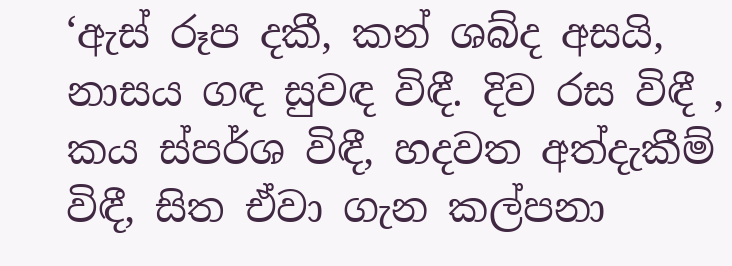‘ඇස් රූප දකී, කන් ශබ්ද අසයි, නාසය ගඳ සුවඳ විඳී. දිව රස විඳී , කය ස්පර්ශ විඳී, හදවත අත්දැකීම් විඳී, සිත ඒවා ගැන කල්පනා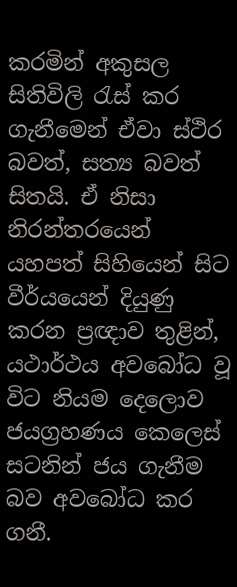කරමින් අකුසල සිතිවිලි රැස් කර ගැනීමෙන් ඒවා ස්ථිර බවත්, සත්‍ය බවත් සිතයි. ඒ නිසා නිරන්තරයෙන් යහපත් සිහියෙන් සිට වීර්යයෙන් දියුණු කරන ප්‍රඥාව තුළින්, යථාර්ථය අවබෝධ වූ විට නියම දෙලොව ජයග්‍රහණය කෙලෙස් සටනින් ජය ගැනීම බව අවබෝධ කර ගනී.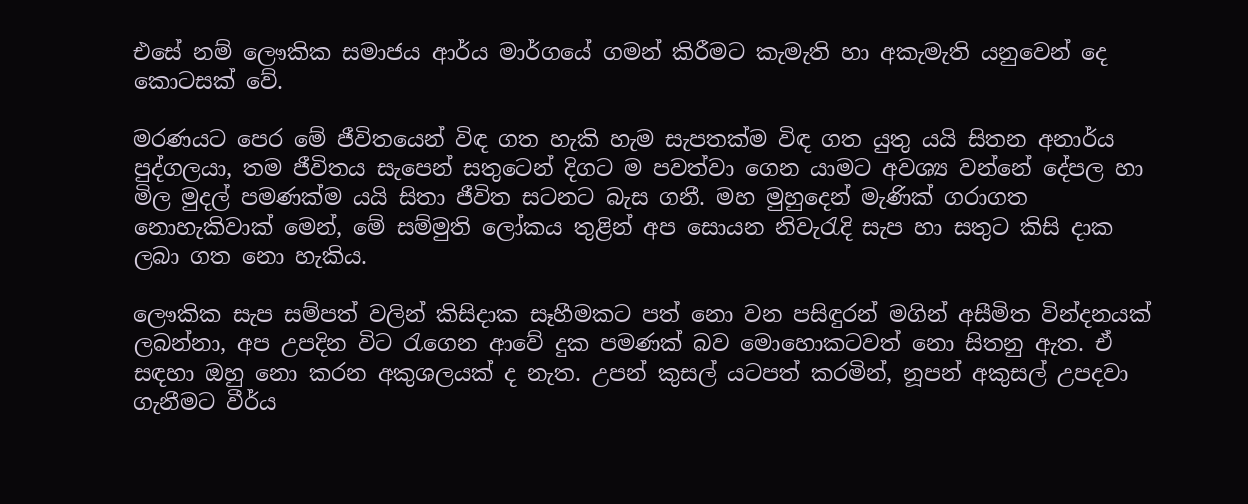එසේ නම් ලෞකික සමාජය ආර්ය මාර්ගයේ ගමන් කිරීමට කැමැති හා අකැමැති යනුවෙන් දෙ කොටසක් වේ.

මරණයට පෙර මේ ජීවිතයෙන් විඳ ගත හැකි හැම සැපතක්ම විඳ ගත යුතු යයි සිතන අනාර්ය පුද්ගලයා, තම ජීවිතය සැපෙන් සතුටෙන් දිගට ම පවත්වා ගෙන යාමට අවශ්‍ය වන්නේ දේපල හා මිල මුදල් පමණක්ම යයි සිතා ජීවිත සටනට බැස ගනී. මහ මුහුදෙන් මැණික් ගරාගත නොහැකිවාක් මෙන්, මේ සම්මුති ලෝකය තුළින් අප සොයන නිවැරැදි සැප හා සතුට කිසි දාක ලබා ගත නො හැකිය.

ලෞකික සැප සම්පත් වලින් කිසිදාක සෑහීමකට පත් නො වන පසිඳුරන් මගින් අසීමිත වින්දනයක් ලබන්නා, අප උපදින විට රැගෙන ආවේ දුක පමණක් බව මොහොකටවත් නො සිතනු ඇත. ඒ සඳහා ඔහු නො කරන අකුශලයක් ද නැත. උපන් කුසල් යටපත් කරමින්, නූපන් අකුසල් උපදවා ගැනීමට වීර්ය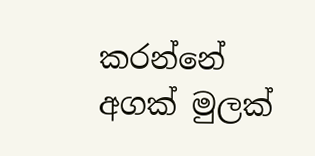කරන්නේ අගක් මුලක්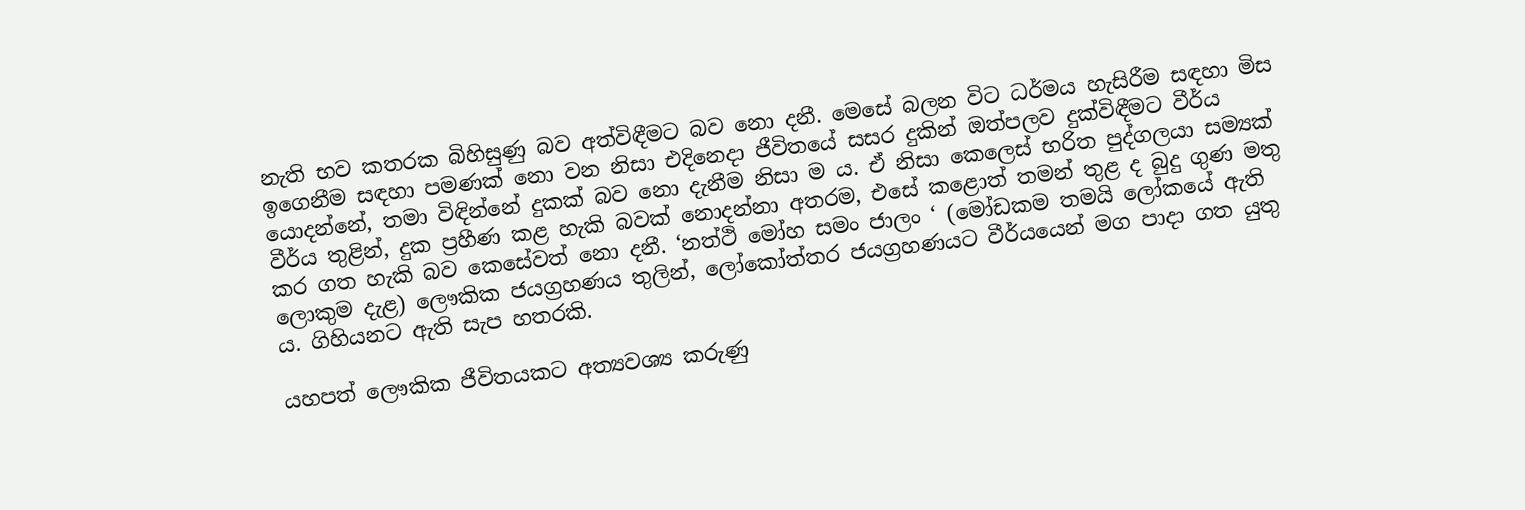නැති භව කතරක බිහිසුණු බව අත්විඳීමට බව නො දනී. මෙසේ බලන විට ධර්මය හැසිරීම සඳහා මිස ඉගෙනීම සඳහා පමණක් නො වන නිසා එදිනෙදා ජීවිතයේ සසර දුකින් ඔත්පලව දුක්විඳීමට වීර්ය යොදන්නේ, තමා විඳින්නේ දුකක් බව නො දැනීම නිසා ම ය. ඒ නිසා කෙලෙස් භරිත පුද්ගලයා සම්‍යක් වීර්ය තුළින්, දුක ප්‍රහීණ කළ හැකි බවක් නොදන්නා අතරම, එසේ කළොත් තමන් තුළ ද බුදු ගුණ මතු කර ගත හැකි බව කෙසේවත් නො දනී. ‘නත්ථි මෝහ සමං ජාලං ‘ (මෝඩකම තමයි ලෝකයේ ඇති ලොකුම දැළ) ලෞකික ජයග්‍රහණය තුලින්, ලෝකෝත්තර ජයග්‍රහණයට වීර්යයෙන් මග පාදා ගත යුතු ය. ගිහියනට ඇති සැප හතරකි.

යහපත් ලෞකික ජීවිතයකට අත්‍යවශ්‍ය කරුණු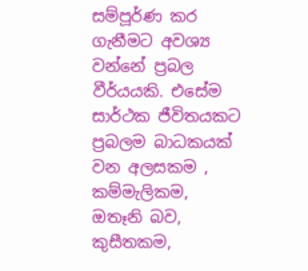සම්පූර්ණ කර ගැනීමට අවශ්‍ය වන්නේ ප්‍රබල වීර්යයකි. එසේම සාර්ථක ජීවිතයකට ප්‍රබලම බාධකයක් වන අලසකම , කම්මැලිකම, ඔතෑනි බව, කුසීතකම,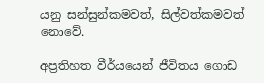යනු සන්සුන්කමවත්, සිල්වත්කමවත් නොවේ.

අප්‍රතිහත වීර්යයෙන් ජීවිතය ගොඩ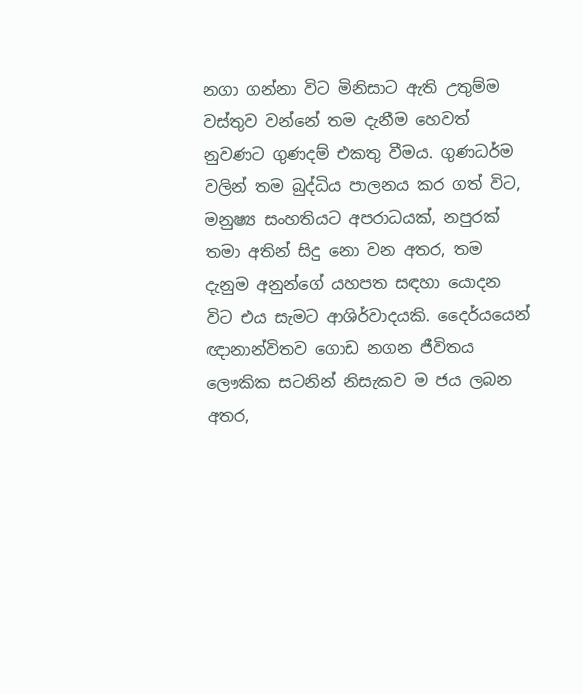නගා ගන්නා විට මිනිසාට ඇති උතුම්ම වස්තුව වන්නේ තම දැනීම හෙවත් නුවණට ගුණදම් එකතු වීමය. ගුණධර්ම වලින් තම බුද්ධිය පාලනය කර ගත් විට, මනුෂ්‍ය සංහතියට අපරාධයක්, නපුරක් තමා අතින් සිදු නො වන අතර, තම දැනුම අනුන්ගේ යහපත සඳහා යොදන විට එය සැමට ආශිර්වාදයකි. දෛර්යයෙන් ඥානාන්විතව ගොඩ නගන ජීවිතය ලෞකික සටනින් නිසැකව ම ජය ලබන අතර,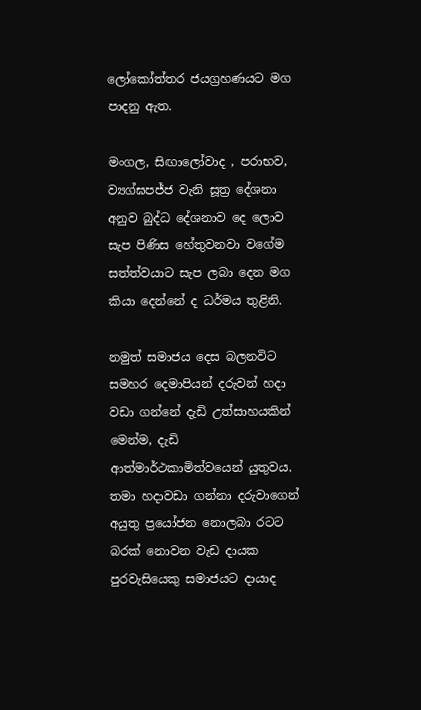ලෝකෝත්තර ජයග්‍රහණයට මග පාදනු ඇත.

මංගල, සිඟාලෝවාද , පරාභව, ව්‍යග්ඝපජ්ජ වැනි සූත්‍ර දේශනා අනුව බුද්ධ දේශනාව දෙ ලොව සැප පිණිස හේතුවනවා වගේම සත්ත්වයාට සැප ලබා දෙන මග කියා දෙන්නේ ද ධර්මය තුළිනි.

නමුත් සමාජය දෙස බලනවිට සමහර දෙමාපියන් දරුවන් හදා වඩා ගන්නේ දැඩි උත්සාහයකින් මෙන්ම, දැඩි ආත්මාර්ථකාමිත්වයෙන් යුතුවය. තමා හදාවඩා ගන්නා දරුවාගෙන් අයුතු ප්‍රයෝජන නොලබා රටට බරක් නොවන වැඩ දායක පුරවැසියෙකු සමාජයට දායාද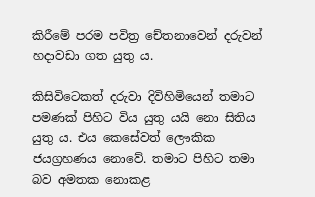කිරීමේ පරම පවිත්‍ර චේතනාවෙන් දරුවන් හදාවඩා ගත යුතු ය.

කිසිවිටෙකත් දරුවා දිවිහිමියෙන් තමාට පමණක් පිහිට විය යුතු යයි නො සිතිය යුතු ය. එය කෙසේවත් ලෞකික ජයග්‍රහණය නොවේ. තමාට පිහිට තමා බව අමතක නොකළ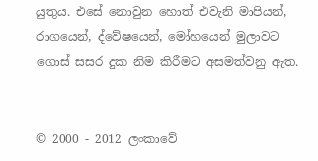යුතුය. එසේ නොවුන හොත් එවැනි මාපියන්, රාගයෙන්, ද්වේෂයෙන්, මෝහයෙන් මුලාවට ගොස් සසර දුක නිම කිරීමට අසමත්වනු ඇත.


© 2000 - 2012 ලංකාවේ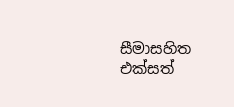සීමාසහිත එක්සත්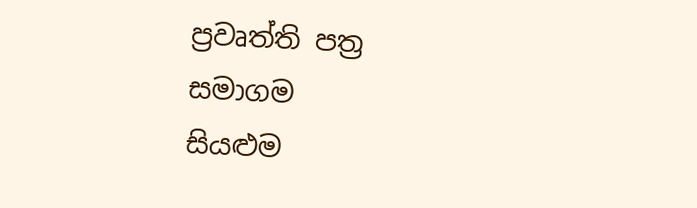ප්‍රවෘත්ති පත්‍ර සමාගම
සියළුම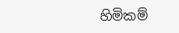හිමිකම්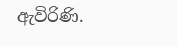ඇවිරිණි.